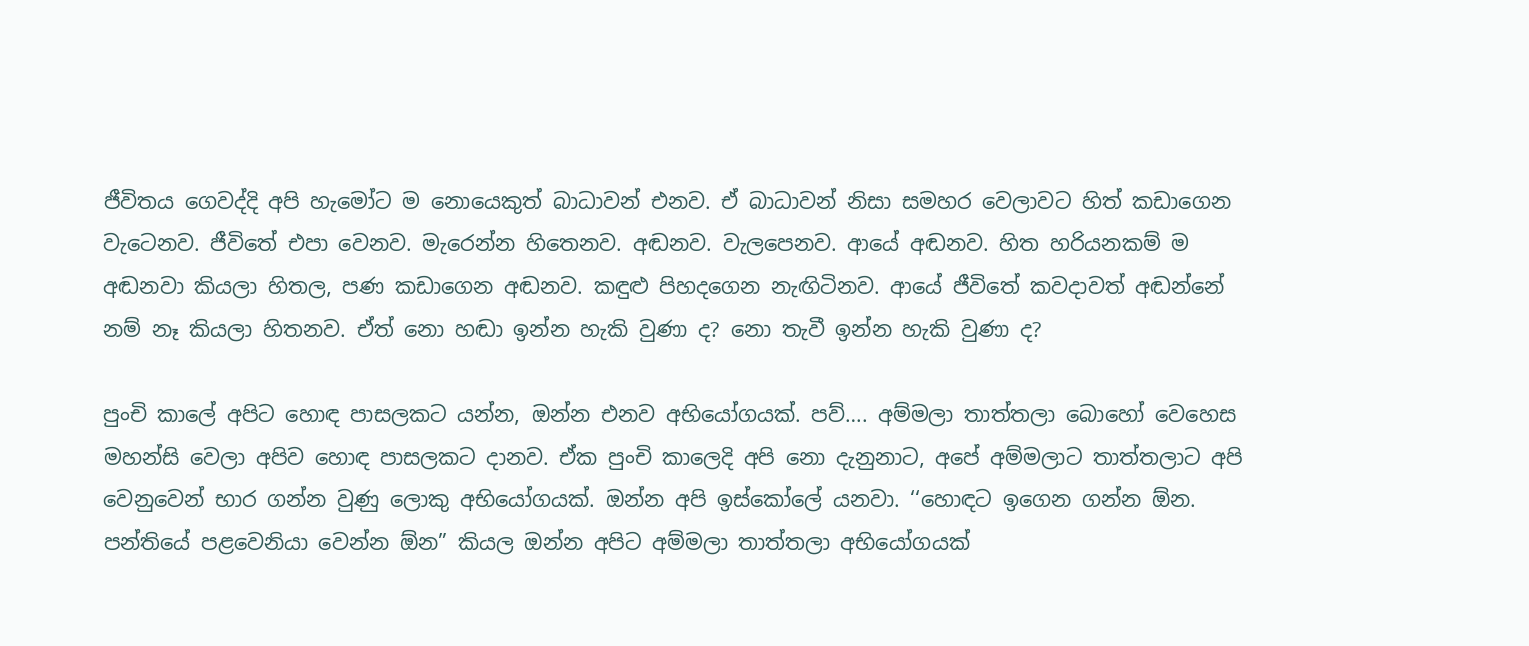ජීවිතය ගෙවද්දි අපි හැමෝට ම නොයෙකුත් බාධාවන් එනව. ඒ බාධාවන් නිසා සමහර වෙලාවට හිත් කඩාගෙන වැටෙනව. ජීවිතේ එපා වෙනව. මැරෙන්න හිතෙනව. අඬනව. වැලපෙනව. ආයේ අඬනව. හිත හරියනකම් ම අඬනවා කියලා හිතල, පණ කඩාගෙන අඬනව. කඳුළු පිහදගෙන නැඟිටිනව. ආයේ ජීවිතේ කවදාවත් අඬන්නේ නම් නෑ කියලා හිතනව. ඒත් නො හඬා ඉන්න හැකි වුණා ද? නො තැවී ඉන්න හැකි වුණා ද?

පුංචි කාලේ අපිට හොඳ පාසලකට යන්න, ඔන්න එනව අභියෝගයක්. පව්…. අම්මලා තාත්තලා බොහෝ වෙහෙස මහන්සි වෙලා අපිව හොඳ පාසලකට දානව. ඒක පුංචි කාලෙදි අපි නො දැනුනාට, අපේ අම්මලාට තාත්තලාට අපි වෙනුවෙන් භාර ගන්න වුණු ලොකු අභියෝගයක්. ඔන්න අපි ඉස්කෝලේ යනවා. ‘‘හොඳට ඉගෙන ගන්න ඕන. පන්තියේ පළවෙනියා වෙන්න ඕන” කියල ඔන්න අපිට අම්මලා තාත්තලා අභියෝගයක්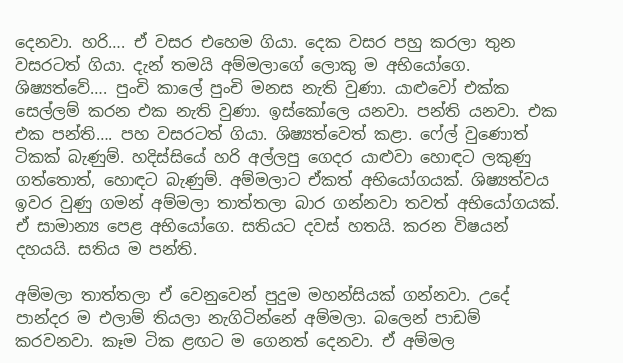දෙනවා. හරි…. ඒ වසර එහෙම ගියා. දෙක වසර පහු කරලා තුන වසරටත් ගියා. දැන් තමයි අම්මලාගේ ලොකු ම අභියෝගෙ. ශිෂ්‍යත්වේ…. පුංචි කාලේ පුංචි මනස නැති වුණා. යාළුවෝ එක්ක සෙල්ලම් කරන එක නැති වුණා. ඉස්කෝලෙ යනවා. පන්ති යනවා. එක එක පන්ති…. පහ වසරටත් ගියා. ශිෂ්‍යත්වෙත් කළා. ෆේල් වුණොත් ටිකක් බැණුම්. හදිස්සියේ හරි අල්ලපු ගෙදර යාළුවා හොඳට ලකුණු ගත්තොත්, හොඳට බැණුම්. අම්මලාට ඒකත් අභියෝගයක්. ශිෂ්‍යත්වය ඉවර වුණු ගමන් අම්මලා තාත්තලා බාර ගන්නවා තවත් අභියෝගයක්. ඒ සාමාන්‍ය පෙළ අභියෝගෙ. සතියට දවස් හතයි. කරන විෂයන් දහයයි. සතිය ම පන්ති.

අම්මලා තාත්තලා ඒ වෙනුවෙන් පුදුම මහන්සියක් ගන්නවා. උදේ පාන්දර ම එලාම් තියලා නැගිටින්නේ අම්මලා. බලෙන් පාඩම් කරවනවා. කෑම ටික ළඟට ම ගෙනත් දෙනවා. ඒ අම්මල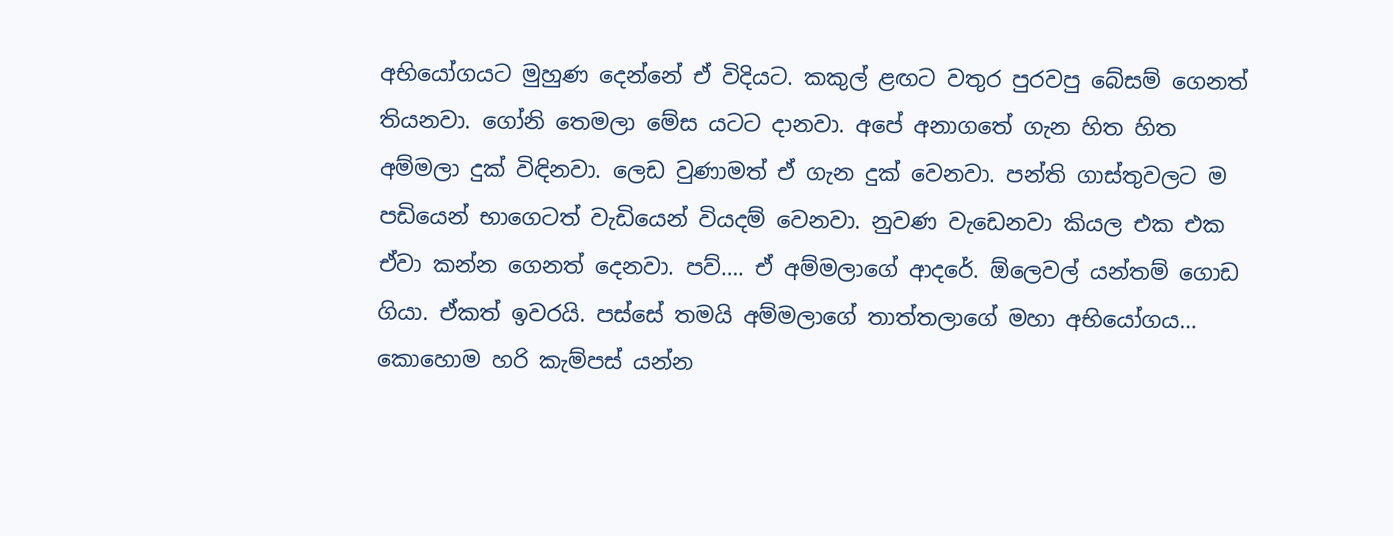අභියෝගයට මුහුණ දෙන්නේ ඒ විදියට. කකුල් ළඟට වතුර පුරවපු බේසම් ගෙනත් තියනවා. ගෝනි තෙමලා මේස යටට දානවා. අපේ අනාගතේ ගැන හිත හිත අම්මලා දුක් විඳිනවා. ලෙඩ වුණාමත් ඒ ගැන දුක් වෙනවා. පන්ති ගාස්තුවලට ම පඩියෙන් භාගෙටත් වැඩියෙන් වියදම් වෙනවා. නුවණ වැඩෙනවා කියල එක එක ඒවා කන්න ගෙනත් දෙනවා. පව්…. ඒ අම්මලාගේ ආදරේ. ඕලෙවල් යන්තම් ගොඩ ගියා. ඒකත් ඉවරයි. පස්සේ තමයි අම්මලාගේ තාත්තලාගේ මහා අභියෝගය… කොහොම හරි කැම්පස් යන්න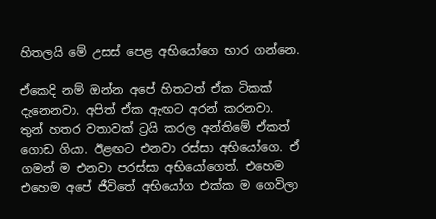හිතලයි මේ උසස් පෙළ අභියෝගෙ භාර ගන්නෙ.

ඒකෙදි නම් ඔන්න අපේ හිතටත් ඒක ටිකක් දැනෙනවා. අපිත් ඒක ඇඟට අරන් කරනවා. තුන් හතර වතාවක් ට්‍රයි කරල අන්තිමේ ඒකත් ගොඩ ගියා. ඊළඟට එනවා රස්සා අභියෝගෙ. ඒ ගමන් ම එනවා පරස්සා අභියෝගෙත්. එහෙම එහෙම අපේ ජීවිතේ අභියෝග එක්ක ම ගෙවිලා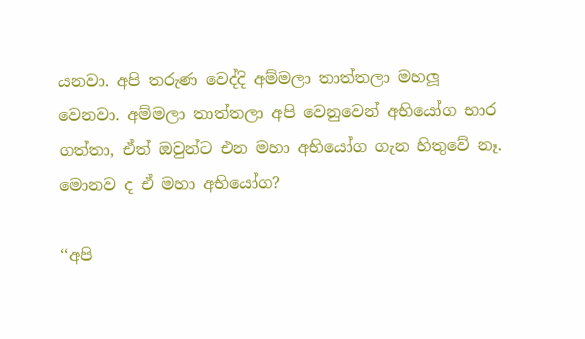යනවා. අපි තරුණ වෙද්දි අම්මලා තාත්තලා මහලූ වෙනවා. අම්මලා තාත්තලා අපි වෙනුවෙන් අභියෝග භාර ගත්තා, ඒත් ඔවුන්ට එන මහා අභියෝග ගැන හිතුවේ නෑ. මොනව ද ඒ මහා අභියෝග?

‘‘අපි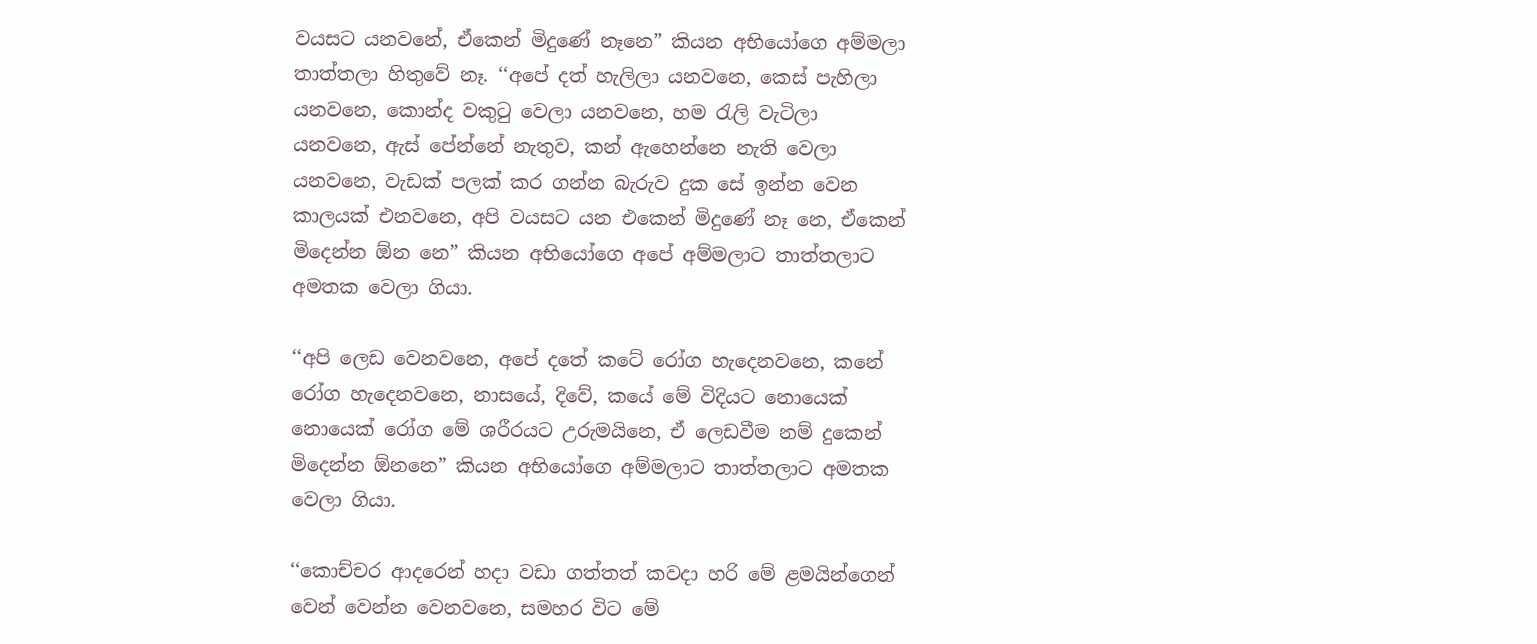වයසට යනවනේ, ඒකෙන් මිදුණේ නෑනෙ” කියන අභියෝගෙ අම්මලා තාත්තලා හිතුවේ නෑ. ‘‘අපේ දත් හැලිලා යනවනෙ, කෙස් පැහිලා යනවනෙ, කොන්ද වකුටු වෙලා යනවනෙ, හම රැලි වැටිලා යනවනෙ, ඇස් පේන්නේ නැතුව, කන් ඇහෙන්නෙ නැති වෙලා යනවනෙ, වැඩක් පලක් කර ගන්න බැරුව දුක සේ ඉන්න වෙන කාලයක් එනවනෙ, අපි වයසට යන එකෙන් මිදුණේ නෑ නෙ, ඒකෙන් මිදෙන්න ඕන නෙ” කියන අභියෝගෙ අපේ අම්මලාට තාත්තලාට අමතක වෙලා ගියා.

‘‘අපි ලෙඩ වෙනවනෙ, අපේ දතේ කටේ රෝග හැදෙනවනෙ, කනේ රෝග හැදෙනවනෙ, නාසයේ, දිවේ, කයේ මේ විදියට නොයෙක් නොයෙක් රෝග මේ ශරීරයට උරුමයිනෙ, ඒ ලෙඩවීම නම් දුකෙන් මිදෙන්න ඕනනෙ” කියන අභියෝගෙ අම්මලාට තාත්තලාට අමතක වෙලා ගියා.

‘‘කොච්චර ආදරෙන් හදා වඩා ගත්තත් කවදා හරි මේ ළමයින්ගෙන් වෙන් වෙන්න වෙනවනෙ, සමහර විට මේ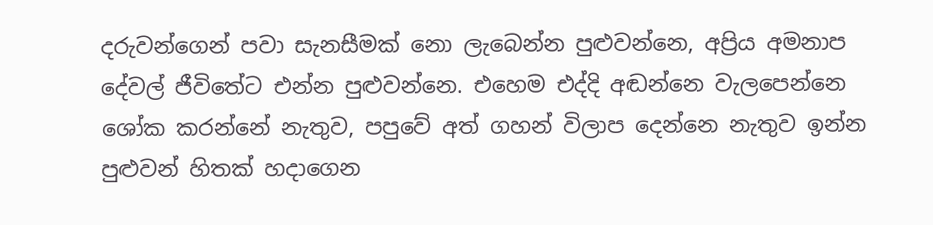දරුවන්ගෙන් පවා සැනසීමක් නො ලැබෙන්න පුළුවන්නෙ, අප්‍රිය අමනාප දේවල් ජීවිතේට එන්න පුළුවන්නෙ. එහෙම එද්දි අඬන්නෙ වැලපෙන්නෙ ශෝක කරන්නේ නැතුව, පපුවේ අත් ගහන් විලාප දෙන්නෙ නැතුව ඉන්න පුළුවන් හිතක් හදාගෙන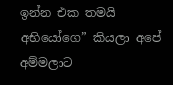ඉන්න එක තමයි අභියෝගෙ” කියලා අපේ අම්මලාට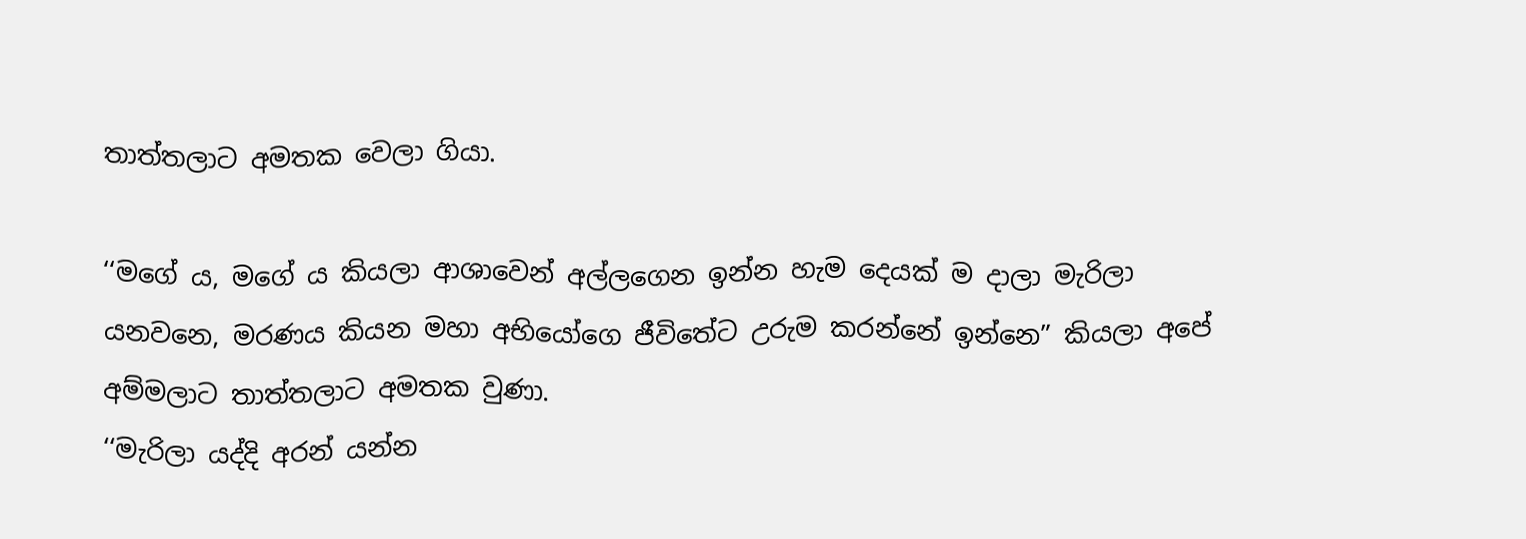තාත්තලාට අමතක වෙලා ගියා.

‘‘මගේ ය, මගේ ය කියලා ආශාවෙන් අල්ලගෙන ඉන්න හැම දෙයක් ම දාලා මැරිලා යනවනෙ, මරණය කියන මහා අභියෝගෙ ජීවිතේට උරුම කරන්නේ ඉන්නෙ” කියලා අපේ අම්මලාට තාත්තලාට අමතක වුණා.
‘‘මැරිලා යද්දි අරන් යන්න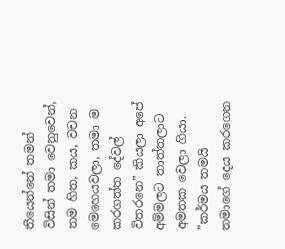තියෙන්නේ තමන් විසින් තමා වෙනුවෙන්, තම හිත, කය, වචන මෙහෙයවලා, තමා ම කරගත්ත දේවල් විතරනෙ” කියලා අපේ අම්මලට තාත්තලාට අමතක වෙලා ගියා. ”කර්මය තමයි තමාගේ දෙය කරගෙන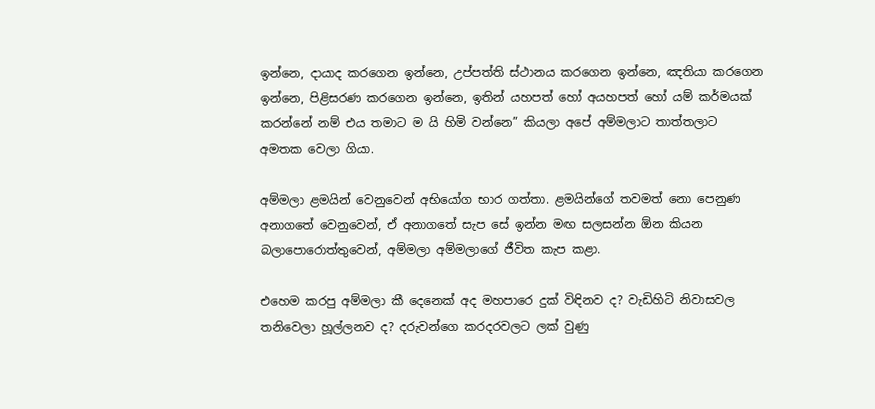ඉන්නෙ, දායාද කරගෙන ඉන්නෙ, උප්පත්ති ස්ථානය කරගෙන ඉන්නෙ, ඤතියා කරගෙන ඉන්නෙ, පිළිසරණ කරගෙන ඉන්නෙ, ඉතින් යහපත් හෝ අයහපත් හෝ යම් කර්මයක් කරන්නේ නම් එය තමාට ම යි හිමි වන්නෙ” කියලා අපේ අම්මලාට තාත්තලාට අමතක වෙලා ගියා.

අම්මලා ළමයින් වෙනුවෙන් අභියෝග භාර ගත්තා. ළමයින්ගේ තවමත් නො පෙනුණ අනාගතේ වෙනුවෙන්, ඒ අනාගතේ සැප සේ ඉන්න මඟ සලසන්න ඕන කියන බලාපොරොත්තුවෙන්, අම්මලා අම්මලාගේ ජීවිත කැප කළා.

එහෙම කරපු අම්මලා කී දෙනෙක් අද මහපාරෙ දුක් විඳිනව ද? වැඩිහිටි නිවාසවල තනිවෙලා හූල්ලනව ද? දරුවන්ගෙ කරදරවලට ලක් වුණු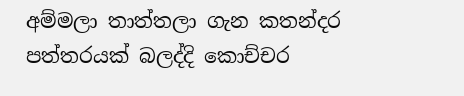අම්මලා තාත්තලා ගැන කතන්දර පත්තරයක් බලද්දි කොච්චර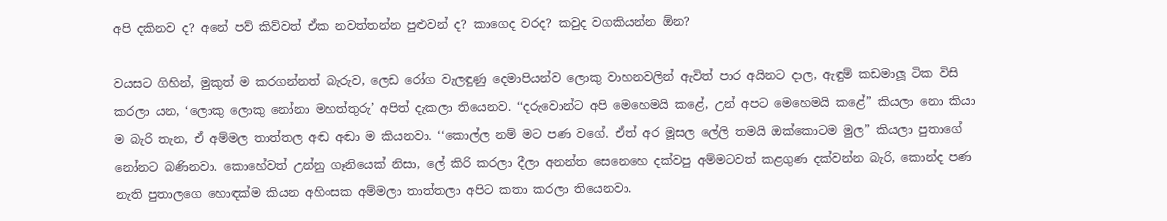අපි දකිනව ද? අනේ පව් කිව්වත් ඒක නවත්තන්න පුළුවන් ද? කාගෙද වරද? කවුද වගකියන්න ඕන?

වයසට ගිහින්, මුකුත් ම කරගන්නත් බැරුව, ලෙඩ රෝග වැලඳුණු දෙමාපියන්ව ලොකු වාහනවලින් ඇවිත් පාර අයිනට දාල, ඇඳුම් කඩමාලූ ටික විසි කරලා යන, ‘ලොකු ලොකු නෝනා මහත්තුරු’ අපිත් දැකලා තියෙනව. ‘‘දරුවොන්ට අපි මෙහෙමයි කළේ, උන් අපට මෙහෙමයි කළේ” කියලා නො කියා ම බැරි තැන, ඒ අම්මල තාත්තල අඬ අඬා ම කියනවා. ‘‘කොල්ල නම් මට පණ වගේ. ඒත් අර මූසල ලේලි තමයි ඔක්කොටම මුල” කියලා පුතාගේ නෝනට බණිනවා. කොහේවත් උන්නු ගෑනියෙක් නිසා, ලේ කිරි කරලා දීලා අනන්ත සෙනෙහෙ දක්වපු අම්මටවත් කළගුණ දක්වන්න බැරි, කොන්ද පණ නැති පුතාලගෙ හොඳක්ම කියන අහිංසක අම්මලා තාත්තලා අපිට කතා කරලා තියෙනවා.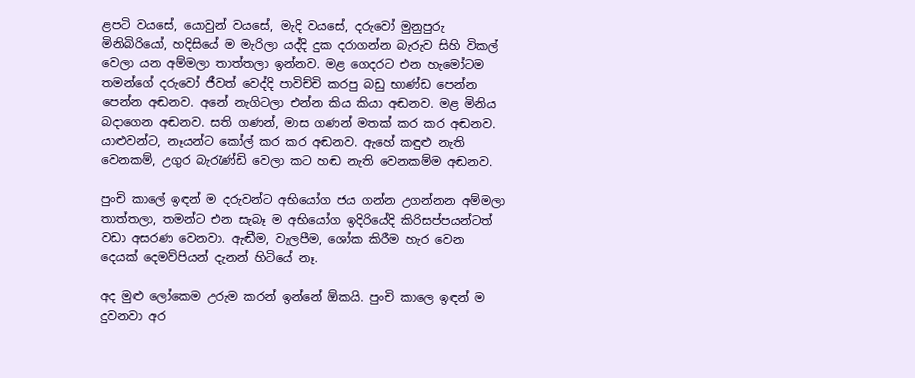ළපටි වයසේ, යොවුන් වයසේ, මැදි වයසේ, දරුවෝ මුනුපුරු මිනිබිරියෝ, හදිසියේ ම මැරිලා යද්දි දුක දරාගන්න බැරුව සිහි විකල් වෙලා යන අම්මලා තාත්තලා ඉන්නව. මළ ගෙදරට එන හැමෝටම තමන්ගේ දරුවෝ ජීවත් වෙද්දි පාවිච්චි කරපු බඩු භාණ්ඩ පෙන්න පෙන්න අඬනව. අනේ නැගිටලා එන්න කිය කියා අඬනව. මළ මිනිය බදාගෙන අඬනව. සති ගණන්, මාස ගණන් මතක් කර කර අඬනව. යාළුවන්ට, නෑයන්ට කෝල් කර කර අඬනව. ඇහේ කඳුළු නැති වෙනකම්, උගුර බැරැණ්ඩි වෙලා කට හඬ නැති වෙනකම්ම අඬනව.

පුංචි කාලේ ඉඳන් ම දරුවන්ට අභියෝග ජය ගන්න උගන්නන අම්මලා තාත්තලා, තමන්ට එන සැබෑ ම අභියෝග ඉදිරියේදි කිරිසප්පයන්ටත් වඩා අසරණ වෙනවා. ඇඬීම, වැලපීම, ශෝක කිරීම හැර වෙන දෙයක් දෙමව්පියන් දැනන් හිටියේ නෑ.

අද මුළු ලෝකෙම උරුම කරන් ඉන්නේ ඕකයි. පුංචි කාලෙ ඉඳන් ම දුවනවා අර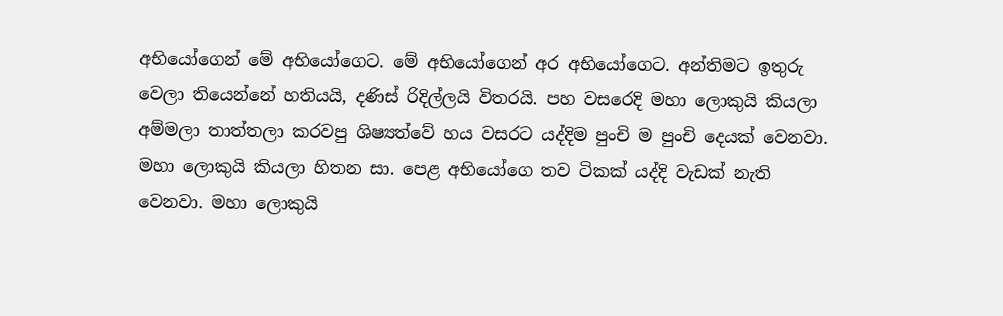අභියෝගෙන් මේ අභියෝගෙට. මේ අභියෝගෙන් අර අභියෝගෙට. අන්තිමට ඉතුරු වෙලා තියෙන්නේ හතියයි, දණිස් රිදිල්ලයි විතරයි. පහ වසරෙදි මහා ලොකුයි කියලා අම්මලා තාත්තලා කරවපු ශිෂ්‍යත්වේ හය වසරට යද්දිම පුංචි ම පුංචි දෙයක් වෙනවා. මහා ලොකුයි කියලා හිතන සා. පෙළ අභියෝගෙ තව ටිකක් යද්දි වැඩක් නැති වෙනවා. මහා ලොකුයි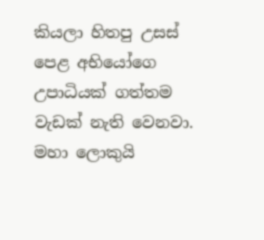කියලා හිතපු උසස් පෙළ අභියෝගෙ උපාධියක් ගත්තම වැඩක් නැති වෙනවා. මහා ලොකුයි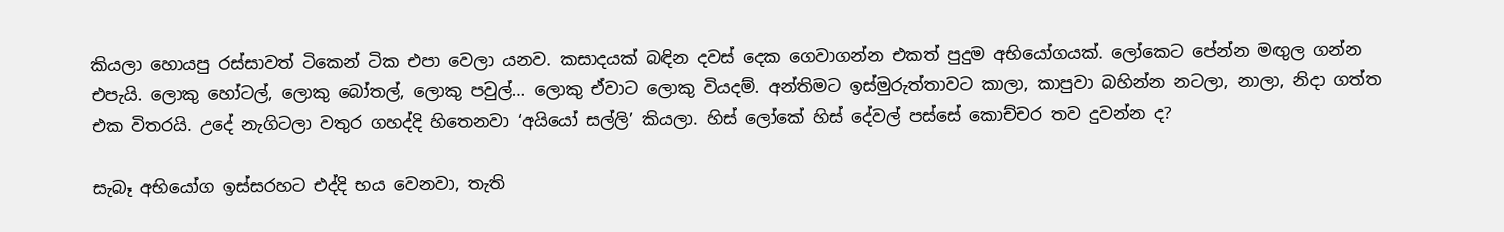කියලා හොයපු රස්සාවත් ටිකෙන් ටික එපා වෙලා යනව. කසාදයක් බඳින දවස් දෙක ගෙවාගන්න එකත් පුදුම අභියෝගයක්. ලෝකෙට පේන්න මඟුල ගන්න එපැයි. ලොකු හෝටල්, ලොකු බෝතල්, ලොකු පවුල්… ලොකු ඒවාට ලොකු වියදම්. අන්තිමට ඉස්මුරුත්තාවට කාලා, කාපුවා බහින්න නටලා, නාලා, නිදා ගත්ත එක විතරයි. උදේ නැගිටලා වතුර ගහද්දි හිතෙනවා ‘අයියෝ සල්ලි’ කියලා. හිස් ලෝකේ හිස් දේවල් පස්සේ කොච්චර තව දුවන්න ද?

සැබෑ අභියෝග ඉස්සරහට එද්දි භය වෙනවා, තැති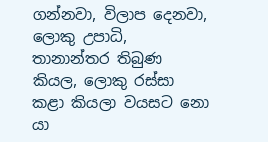ගන්නවා, විලාප දෙනවා, ලොකු උපාධි, තානාන්තර තිබුණ කියල, ලොකු රස්සා කළා කියලා වයසට නො යා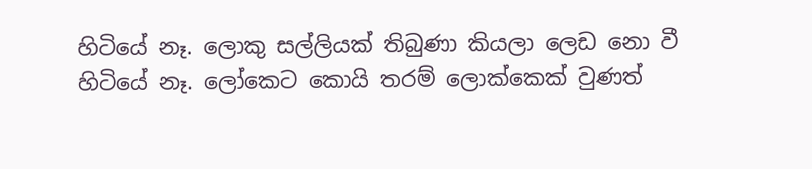හිටියේ නෑ. ලොකු සල්ලියක් තිබුණා කියලා ලෙඩ නො වී හිටියේ නෑ. ලෝකෙට කොයි තරම් ලොක්කෙක් වුණත්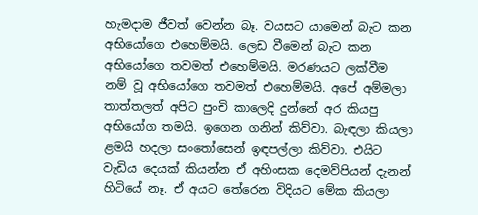හැමදාම ජීවත් වෙන්න බෑ. වයසට යාමෙන් බැට කන අභියෝගෙ එහෙම්මයි. ලෙඩ වීමෙන් බැට කන අභියෝගෙ තවමත් එහෙම්මයි. මරණයට ලක්වීම නම් වූ අභියෝගෙ තවමත් එහෙම්මයි. අපේ අම්මලා තාත්තලත් අපිට පුංචි කාලෙදි දුන්නේ අර කියපු අභියෝග තමයි. ඉගෙන ගනින් කිව්වා. බැඳලා කියලා ළමයි හදලා සංතෝසෙන් ඉඳපල්ලා කිව්වා. එයිට වැඩිය දෙයක් කියන්න ඒ අහිංසක දෙමව්පියන් දැනන් හිටියේ නෑ. ඒ අයට තේරෙන විදියට මේක කියලා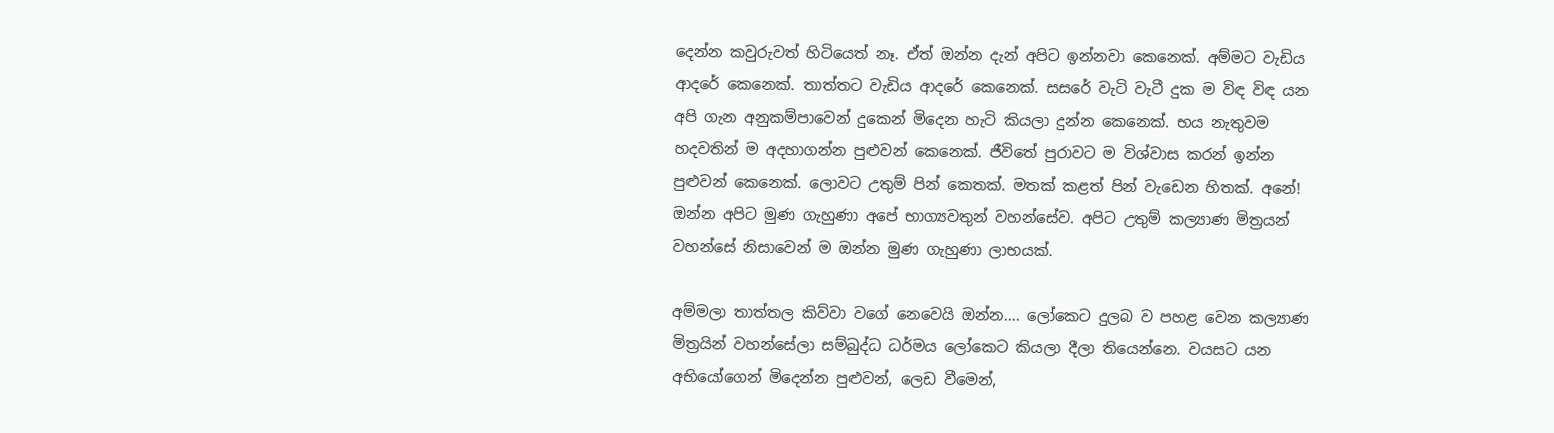දෙන්න කවුරුවත් හිටියෙත් නෑ. ඒත් ඔන්න දැන් අපිට ඉන්නවා කෙනෙක්. අම්මට වැඩිය ආදරේ කෙනෙක්. තාත්තට වැඩිය ආදරේ කෙනෙක්. සසරේ වැටි වැටී දුක ම විඳ විඳ යන අපි ගැන අනුකම්පාවෙන් දුකෙන් මිදෙන හැටි කියලා දුන්න කෙනෙක්. භය නැතුවම හදවතින් ම අදහාගන්න පුළුවන් කෙනෙක්. ජීවිතේ පුරාවට ම විශ්වාස කරන් ඉන්න පුළුවන් කෙනෙක්. ලොවට උතුම් පින් කෙතක්. මතක් කළත් පින් වැඩෙන හිතක්. අනේ! ඔන්න අපිට මුණ ගැහුණා අපේ භාග්‍යවතුන් වහන්සේව. අපිට උතුම් කල්‍යාණ මිත්‍රයන් වහන්සේ නිසාවෙන් ම ඔන්න මුණ ගැහුණා ලාභයක්.

අම්මලා තාත්තල කිව්වා වගේ නෙවෙයි ඔන්න…. ලෝකෙට දුලබ ව පහළ වෙන කල්‍යාණ මිත්‍රයින් වහන්සේලා සම්බුද්ධ ධර්මය ලෝකෙට කියලා දීලා තියෙන්නෙ. වයසට යන අභියෝගෙන් මිදෙන්න පුළුවන්, ලෙඩ වීමෙන්,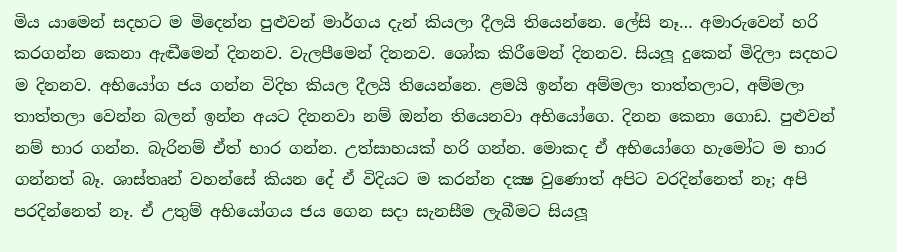මිය යාමෙන් සදහට ම මිදෙන්න පුළුවන් මාර්ගය දැන් කියලා දීලයි තියෙන්නෙ. ලේසි නෑ… අමාරුවෙන් හරි කරගන්න කෙනා ඇඬීමෙන් දිනනව. වැලපීමෙන් දිනනව. ශෝක කිරීමෙන් දිනනව. සියලූ දුකෙන් මිදිලා සදහට ම දිනනව. අභියෝග ජය ගන්න විදිහ කියල දීලයි තියෙන්නෙ. ළමයි ඉන්න අම්මලා තාත්තලාට, අම්මලා තාත්තලා වෙන්න බලන් ඉන්න අයට දිනනවා නම් ඔන්න තියෙනවා අභියෝගෙ. දිනන කෙනා ගොඩ. පුළුවන් නම් භාර ගන්න. බැරිනම් ඒත් භාර ගන්න. උත්සාහයක් හරි ගන්න. මොකද ඒ අභියෝගෙ හැමෝට ම භාර ගන්නත් බෑ. ශාස්තෘන් වහන්සේ කියන දේ ඒ විදියට ම කරන්න දක්‍ෂ වුණොත් අපිට වරදින්නෙත් නෑ; අපි පරදින්නෙත් නෑ. ඒ උතුම් අභියෝගය ජය ගෙන සදා සැනසීම ලැබීමට සියලූ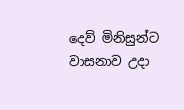දෙව් මිනිසුන්ට වාසනාව උදා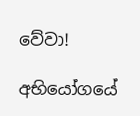වේවා!

අභියෝගයේ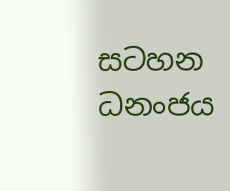සටහන
ධනංජය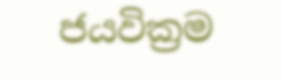ජයවික්‍රම